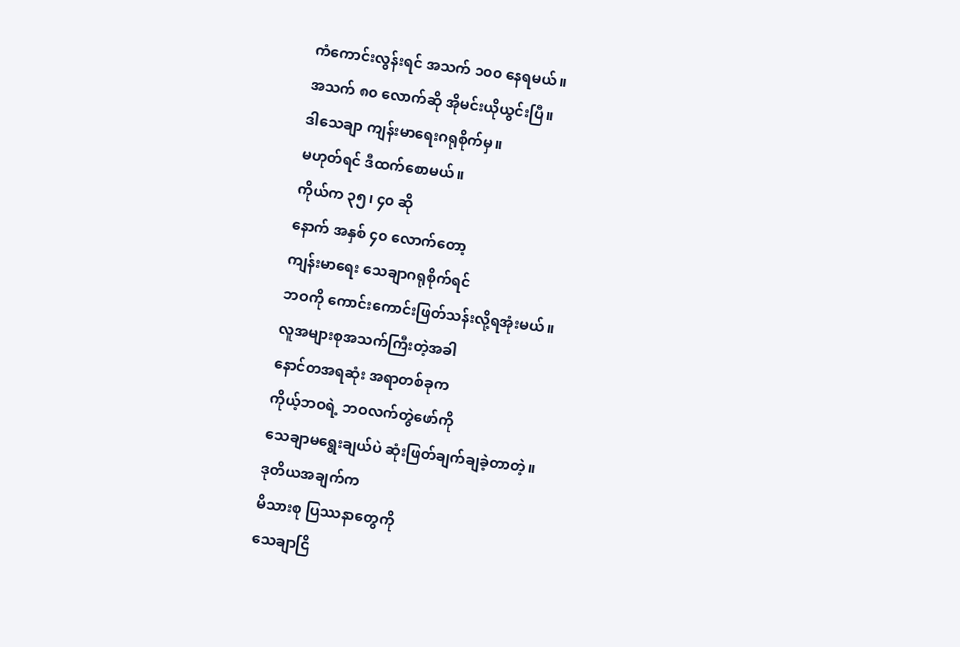ကံကောင်းလွန်းရင် အသက် ၁၀၀ နေရမယ်။
အသက် ၈၀ လောက်ဆို အိုမင်းယိုယွင်းပြီ။
ဒါသေချာ ကျန်းမာရေးဂရုစိုက်မှ။
မဟုတ်ရင် ဒီထက်စောမယ်။
ကိုယ်က ၃၅၊ ၄၀ ဆို
နောက် အနှစ် ၄၀ လောက်တော့
ကျန်းမာရေး သေချာဂရုစိုက်ရင်
ဘဝကို ကောင်းကောင်းဖြတ်သန်းလို့ရအုံးမယ်။
လူအများစုအသက်ကြီးတဲ့အခါ
နောင်တအရဆုံး အရာတစ်ခုက
ကိုယ့်ဘဝရဲ့ ဘဝလက်တွဲဖော်ကို
သေချာမရွေးချယ်ပဲ ဆုံးဖြတ်ချက်ချခဲ့တာတဲ့။
ဒုတိယအချက်က
မိသားစု ပြဿနာတွေကို
သေချာငြိ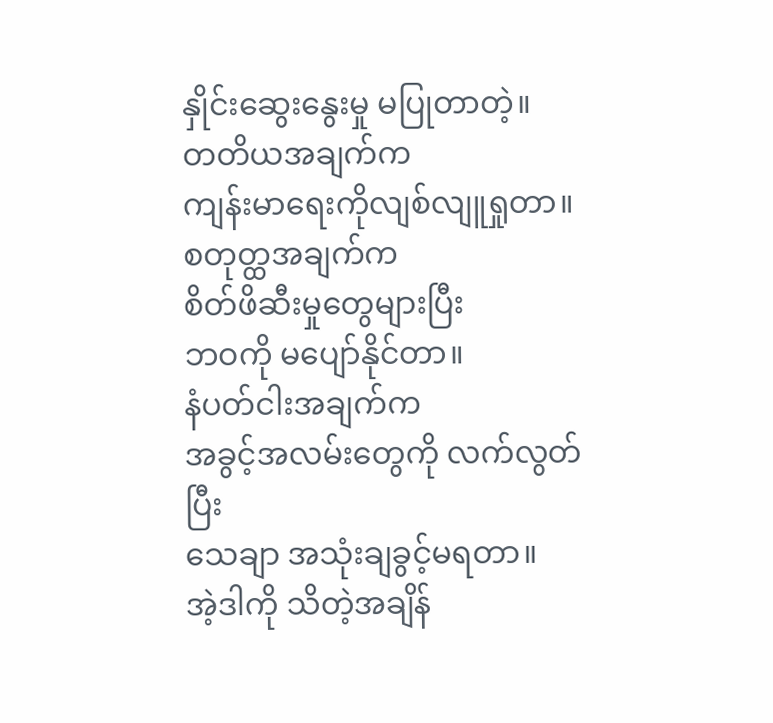နှိုင်းဆွေးနွေးမှု မပြုတာတဲ့။
တတိယအချက်က
ကျန်းမာရေးကိုလျစ်လျူရှုတာ။
စတုတ္ထအချက်က
စိတ်ဖိဆီးမှုတွေများပြီး
ဘဝကို မပျော်နိုင်တာ။
နံပတ်ငါးအချက်က
အခွင့်အလမ်းတွေကို လက်လွတ်ပြီး
သေချာ အသုံးချခွင့်မရတာ။
အဲ့ဒါကို သိတဲ့အချိန်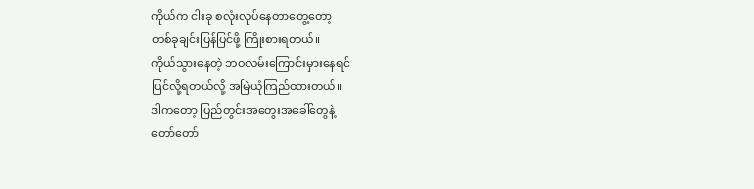ကိုယ်က ငါးခု စလုံးလုပ်နေတာတွေ့တော့
တစ်ခုချင်းပြန်ပြင်ဖို့ ကြိုးစားရတယ်။
ကိုယ်သွားနေတဲ့ ဘဝလမ်းကြောင်းမှားနေရင်
ပြင်လို့ရတယ်လို့ အမြဲယုံကြည်ထားတယ်။
ဒါကတော့ ပြည်တွင်းအတွေးအခေါ်တွေနဲ့
တော်တော်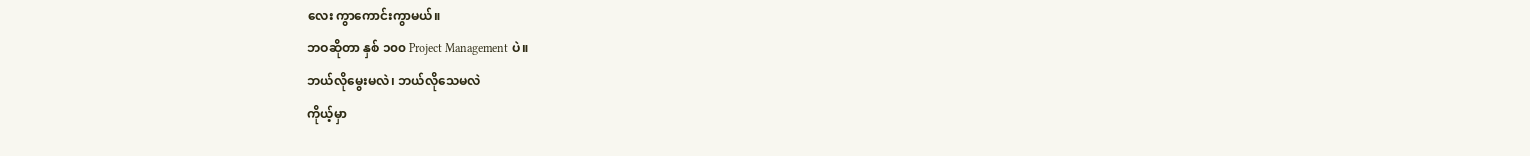လေး ကွာကောင်းကွာမယ်။
ဘဝဆိုတာ နှစ် ၁၀၀ Project Management ပဲ။
ဘယ်လိုမွေးမလဲ၊ ဘယ်လိုသေမလဲ
ကိုယ့်မှာ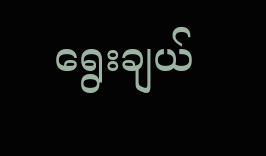ရွေးချယ်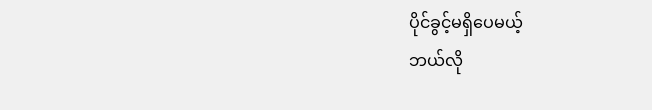ပိုင်ခွင့်မရှိပေမယ့်
ဘယ်လို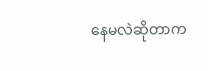နေမလဲဆိုတာက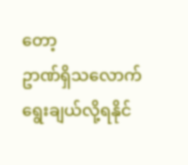တော့
ဥာဏ်ရှိသလောက် ရွေးချယ်လို့ရနိုင်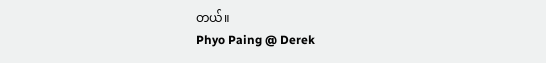တယ်။
Phyo Paing @ Derek